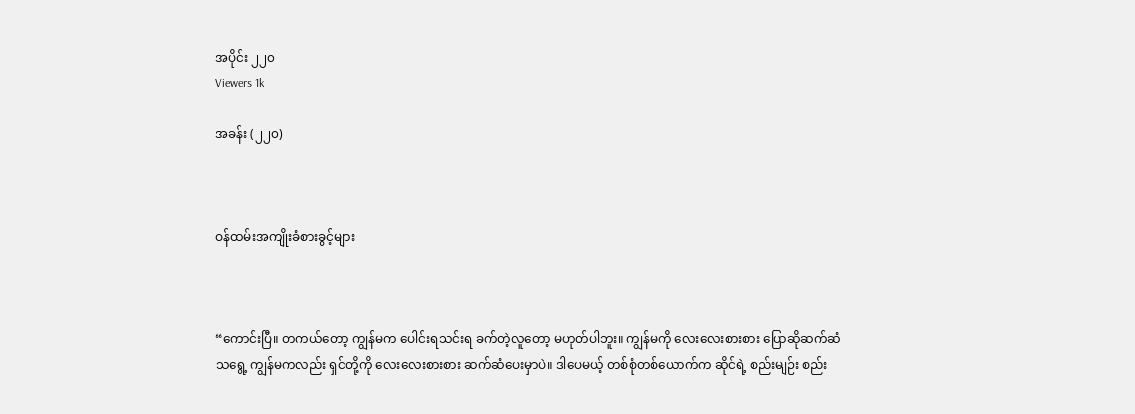အပိုင်း ၂၂၀
Viewers 1k

အခန်း (၂၂၀)



ဝန်ထမ်းအကျိုးခံစားခွင့်များ



“ကောင်းပြီ။ တကယ်တော့ ကျွန်မက ပေါင်းရသင်းရ ခက်တဲ့လူတော့ မဟုတ်ပါဘူး။ ကျွန်မကို လေးလေးစားစား ပြောဆိုဆက်ဆံသရွေ့ ကျွန်မကလည်း ရှင်တို့ကို လေးလေးစားစား ဆက်ဆံပေးမှာပဲ။ ဒါပေမယ့် တစ်စုံတစ်ယောက်က ဆိုင်ရဲ့ စည်းမျဉ်း စည်း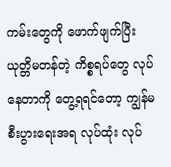ကမ်းတွေကို ဖောက်ဖျက်ပြီး ယုတ္တိမတန်တဲ့ ကိစ္စရပ်တွေ လုပ်နေတာကို တွေ့ရရင်တော့ ကျွန်မ စီးပွားရေးအရ လုပ်ထုံး လုပ်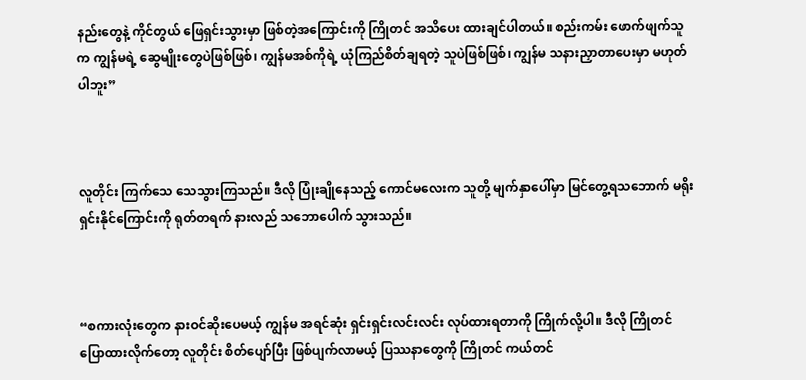နည်းတွေနဲ့ ကိုင်တွယ် ဖြေရှင်းသွားမှာ ဖြစ်တဲ့အကြောင်းကို ကြိုတင် အသိပေး ထားချင်ပါတယ်။ စည်းကမ်း ဖောက်ဖျက်သူက ကျွန်မရဲ့ ဆွေမျိုးတွေပဲဖြစ်ဖြစ်၊ ကျွန်မအစ်ကိုရဲ့ ယုံကြည်စိတ်ချရတဲ့ သူပဲဖြစ်ဖြစ်၊ ကျွန်မ သနားညှာတာပေးမှာ မဟုတ်ပါဘူး”



လူတိုင်း ကြက်သေ သေသွားကြသည်။ ဒီလို ပြုံးချိုနေသည့် ကောင်မလေးက သူတို့ မျက်နှာပေါ်မှာ မြင်တွေ့ရသဘောက် မရိုးရှင်းနိုင်ကြောင်းကို ရုတ်တရက် နားလည် သဘောပေါက် သွားသည်။



“စကားလုံးတွေက နားဝင်ဆိုးပေမယ့် ကျွန်မ အရင်ဆုံး ရှင်းရှင်းလင်းလင်း လုပ်ထားရတာကို ကြိုက်လို့ပါ။ ဒီလို ကြိုတင် ပြောထားလိုက်တော့ လူတိုင်း စိတ်ပျော်ပြီး ဖြစ်ပျက်လာမယ့် ပြဿနာတွေကို ကြိုတင် ကယ်တင်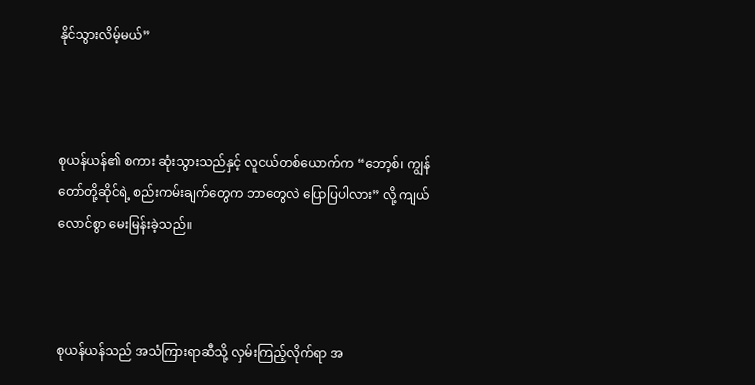နိုင်သွားလိမ့်မယ်”



စုယန်ယန်၏ စကား ဆုံးသွားသည်နှင့် လူငယ်တစ်ယောက်က “ဘော့စ်၊ ကျွန်တော်တို့ဆိုင်ရဲ့ စည်းကမ်းချက်တွေက ဘာတွေလဲ ပြောပြပါလား” လို့ ကျယ်လောင်စွာ မေးမြန်းခဲ့သည်။



စုယန်ယန်သည် အသံကြားရာဆီသို့ လှမ်းကြည့်လိုက်ရာ အ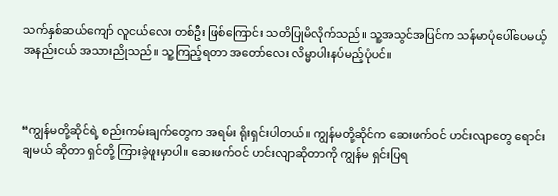သက်နှစ်ဆယ်‌ကျော် လူငယ်လေး တစ်ဦး ဖြစ်ကြောင်း သတိပြုမိလိုက်သည်။ သူ့အသွင်အပြင်က သန်မာပုံပေါ်ပေမယ့် အနည်းငယ် အသားညိုသည်။ သူ့ကြည့်ရတာ အတော်လေး လိမ္မာပါးနပ်မည့်ပုံပင်။



“ကျွန်မတို့ဆိုင်ရဲ့ စည်းကမ်းချက်တွေက အရမ်း ရိုးရှင်းပါတယ်။ ကျွန်မတို့ဆိုင်က ဆေးဖက်ဝင် ဟင်းလျာတွေ ရောင်းချမယ် ဆိုတာ ရှင်တို့ ကြားခဲ့ဖူးမှာပါ။ ဆေးဖက်ဝင် ဟင်းလျာဆိုတာကို ကျွန်မ ရှင်းပြရ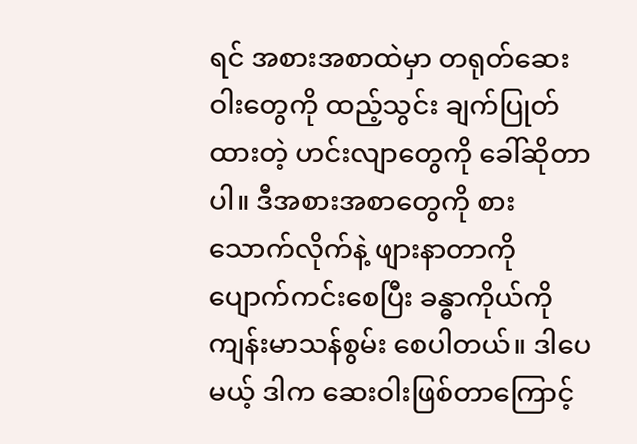ရင် အစားအစာထဲမှာ တရုတ်ဆေးဝါးတွေကို ထည့်သွင်း ချက်ပြုတ်ထားတဲ့ ဟင်းလျာတွေကို ခေါ်ဆိုတာပါ။ ဒီအစားအစာတွေကို စားသောက်လိုက်နဲ့ ဖျားနာတာကို ပျောက်ကင်းစေပြီး ခန္ဓာကိုယ်ကို ကျန်းမာသန်စွမ်း စေပါတယ်။ ဒါပေမယ့် ဒါက ဆေးဝါးဖြစ်တာကြောင့်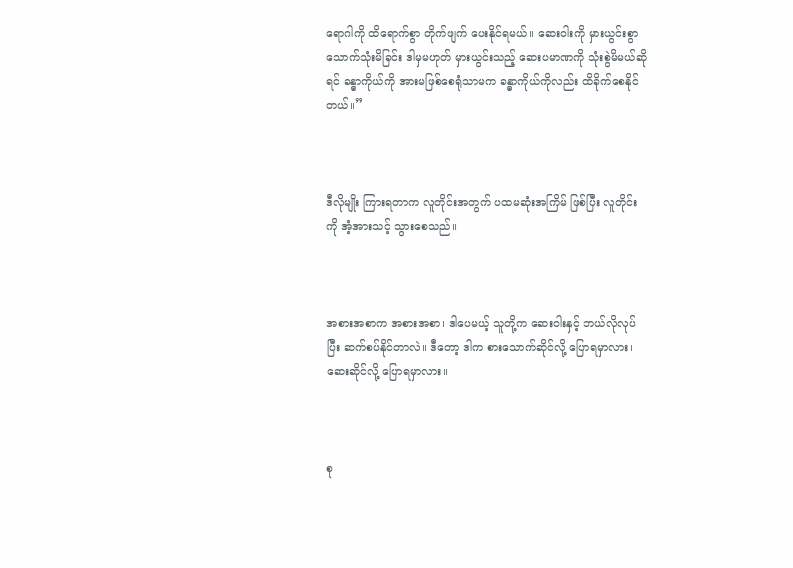ရောဂါကို ထိရောက်စွာ တိုက်ဖျက် ပေးနိုင်ရမယ်။ ဆေးဝါးကို မှားယွင်းစွာ သောက်သုံးမိခြင်း ဒါမှမဟုတ် မှားယွင်းသည့် ဆေးပမာဏကို သုံးစွဲမိမယ်ဆိုရင် ခန္ဓာကိုယ်ကို အားမဖြစ်စေရုံသာမက ခန္ဓာကိုယ်ကိုလည်း ထိခိုက်စေနိုင်တယ်။”



ဒီလိုမျိုး ကြားရတာက လူတိုင်းအတွက် ပထမဆုံးအကြိမ် ဖြစ်ပြီး လူတိုင်းကို အံ့အားသင့် သွားစေသည်။



အစားအစာက အစားအစာ၊ ဒါပေမယ့် သူတို့က ဆေးဝါးနှင့် ဘယ်လိုလုပ်ပြီး ဆက်စပ်နိုင်တာလဲ။ ဒီတော့ ဒါက စားသောက်ဆိုင်လို့ ပြောရမှာလား၊ ဆေးဆိုင်လို့ ပြောရမှာလား။



စု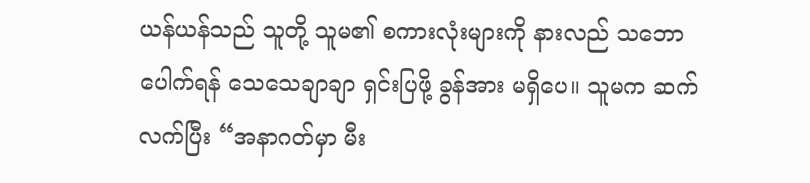ယန်ယန်သည် သူတို့ သူမ၏ စကားလုံးများကို နားလည် သဘောပေါက်ရန် သေသေချာချာ ရှင်းပြဖို့ ခွန်အား မရှိပေ။ သူမက ဆက်လက်ပြီး “အနာဂတ်မှာ မီး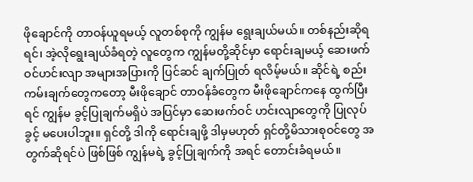ဖိုချောင်ကို တာဝန်ယူရမယ့် လူတစ်စုကို ကျွန်မ ရွေးချယ်မယ်။ တစ်နည်းဆိုရရင်၊ အဲ့လို‌ရွေးချယ်ခံရတဲ့ လူတွေက ကျွန်မတို့ဆိုင်မှာ ရောင်းချမယ့် ဆေးဖက်ဝင်ဟင်းလျာ အများအပြားကို ပြင်ဆင် ချက်ပြုတ် ရလိမ့်မယ်။ ဆိုင်ရဲ့ စည်းကမ်းချက်တွေကတော့ မီးဖိုချောင် တာဝန်ခံတွေက မီးဖိုချောင်ကနေ ထွက်ပြီးရင် ကျွန်မ ခွင့်ပြုချက်မရှိပဲ အပြင်မှာ ဆေးဖက်ဝင် ဟင်းလျာတွေကို ပြုလုပ်ခွင့် မပေးပါဘူး။ ရှင်တို့ ဒါကို ရောင်းချဖို့ ဒါမှမဟုတ် ရှင်တို့မိသားစုဝင်တွေ အတွက်ဆိုရင်ပဲ ဖြစ်ဖြစ် ကျွန်မရဲ့ ခွင့်ပြုချက်ကို အရင် တောင်းခံရမယ်။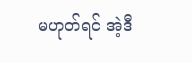မဟုတ်ရင် အဲ့ဒီ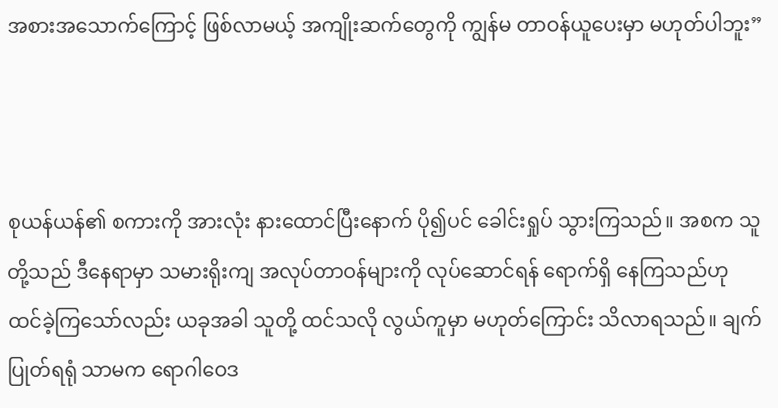အစားအသောက်ကြောင့် ဖြစ်လာမယ့် အကျိုးဆက်တွေကို ကျွန်မ တာဝန်ယူပေးမှာ မဟုတ်ပါဘူး”



စုယန်ယန်၏ စကားကို အားလုံး နားထောင်ပြီး‌နောက် ပို၍ပင် ခေါင်းရှုပ် သွားကြသည်။ အစက သူတို့သည် ဒီနေရာမှာ သမားရိုးကျ အလုပ်တာဝန်များကို လုပ်ဆောင်ရန် ရောက်ရှိ နေကြသည်ဟု ထင်ခဲ့ကြသော်လည်း ယခုအခါ သူတို့ ထင်သလို လွယ်ကူမှာ မဟုတ်ကြောင်း သိလာရသည်။ ချက်ပြုတ်ရရုံ သာမက ရောဂါဝေဒ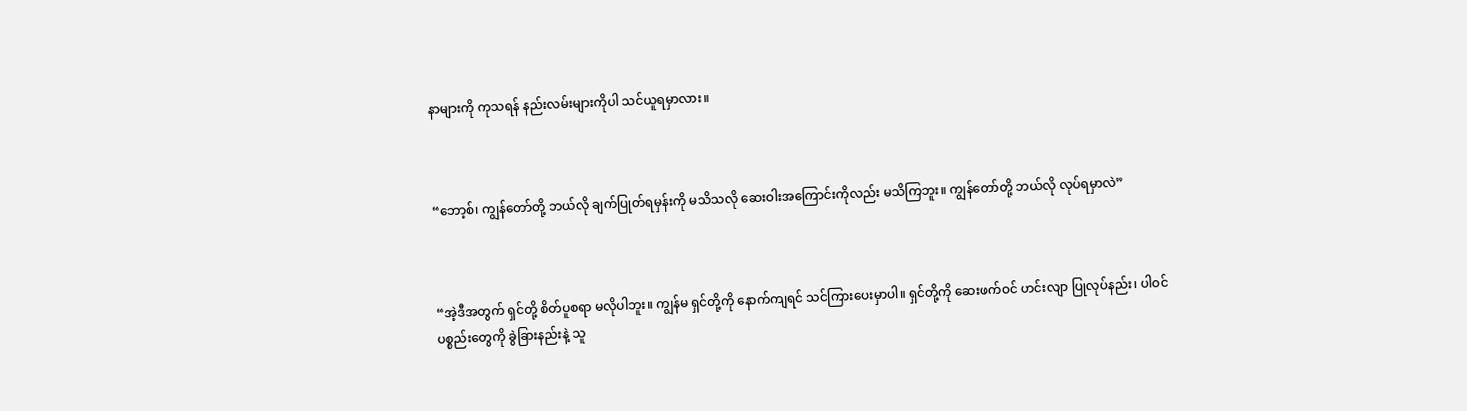နာများကို ကုသရန် နည်းလမ်းများကိုပါ သင်ယူရမှာလား။



“ဘော့စ်၊ ကျွန်တော်တို့ ဘယ်လို ချက်ပြုတ်ရမှန်းကို မသိသလို ဆေးဝါးအကြောင်းကိုလည်း မသိကြဘူး။ ကျွန်တော်တို့ ဘယ်လို လုပ်ရမှာလဲ”



“အဲ့ဒီအတွက် ရှင်တို့ စိတ်ပူစရာ မလိုပါဘူး။ ကျွန်မ ရှင်တို့ကို နောက်ကျရင် သင်ကြားပေးမှာပါ။ ရှင်တို့ကို ဆေးဖက်ဝင် ဟင်းလျာ ပြုလုပ်နည်း၊ ပါဝင်ပစ္စည်းတွေကို ခွဲခြားနည်းနဲ့ သူ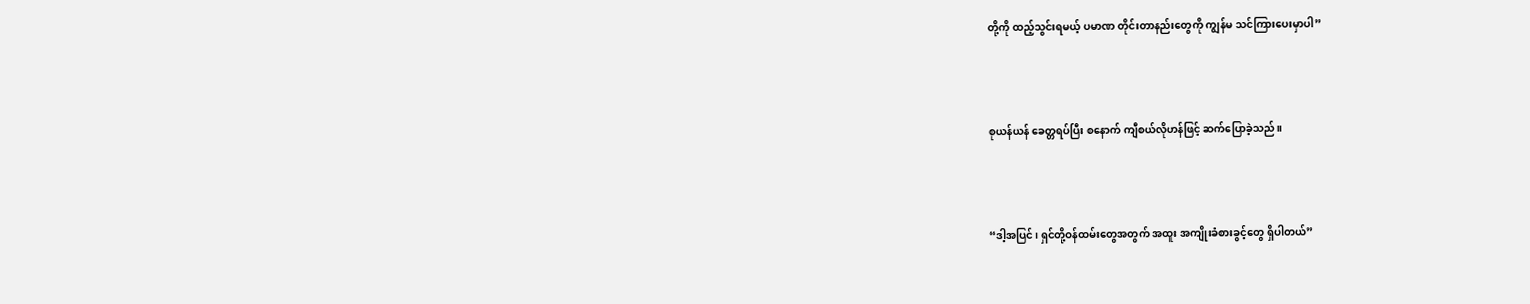တို့ကို ထည့်သွင်းရမယ့် ပမာဏ တိုင်းတာနည်းတွေကို ကျွန်မ သင်ကြားပေးမှာပါ”



စုယန်ယန် ခေတ္တရပ်ပြီး စနောက် ကျီစယ်လိုဟန်ဖြင့် ဆက်ပြောခဲ့သည်။



“ဒါ့အပြင်၊ ရှင်တို့ဝန်ထမ်းတွေအတွက် အထူး အကျိုးခံစားခွင့်တွေ ရှိပါတယ်”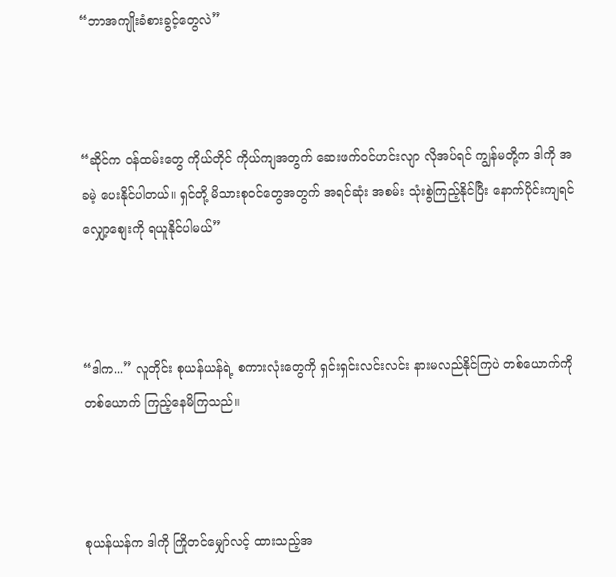“ဘာအကျိုးခံစားခွင့်တွေလဲ”



“ဆိုင်က ဝန်ထမ်းတွေ ကိုယ်တိုင် ကိုယ်ကျအတွက် ဆေးဖက်ဝင်ဟင်းလျာ လိုအပ်ရင် ကျွန်မတို့က ဒါကို အခမဲ့ ပေးနိုင်ပါတယ်။ ရှင်တို့ မိသားစုဝင်တွေအတွက် အရင်ဆုံး အစမ်း သုံးစွဲကြည့်နိုင်ပြီး နောက်ပိုင်းကျရင် လျှော့စျေးကို ရယူနိုင်ပါမယ်”



“ဒါက...” လူတိုင်း စုယန်ယန်ရဲ့ စကားလုံးတွေကို ရှင်းရှင်းလင်းလင်း နားမလည်နိုင်ကြပဲ တစ်ယောက်ကို တစ်ယောက် ကြည့်နေမိကြသည်။



စုယန်ယန်က ဒါကို ကြိုတင်မျှော်လင့် ထားသည့်အ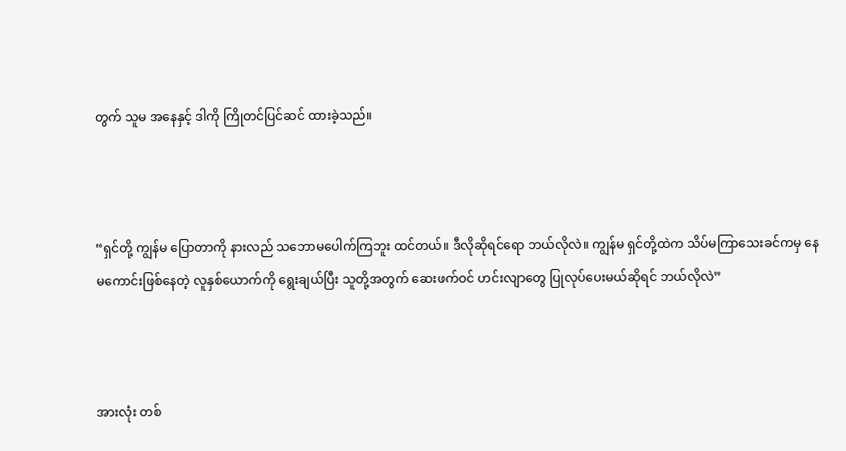တွက် သူမ အနေနှင့် ဒါကို ကြိုတင်ပြင်ဆင် ထားခဲ့သည်။



“ရှင်တို့ ကျွန်မ ပြောတာကို နားလည် သ‌ဘောမပေါက်ကြဘူး ထင်တယ်။ ဒီလိုဆိုရင်ရော ဘယ်လိုလဲ။ ကျွန်မ ရှင်တို့ထဲက သိပ်မကြာသေးခင်ကမှ နေမကောင်းဖြစ်နေတဲ့ လူနှစ်ယောက်ကို ရွေးချယ်ပြီး သူတို့အတွက် ဆေးဖက်ဝင် ဟင်းလျာတွေ ပြုလုပ်ပေးမယ်ဆိုရင် ဘယ်လိုလဲ”



အားလုံး တစ်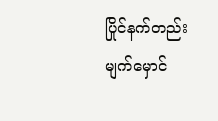ပြိုင်နက်တည်း မျက်မှောင်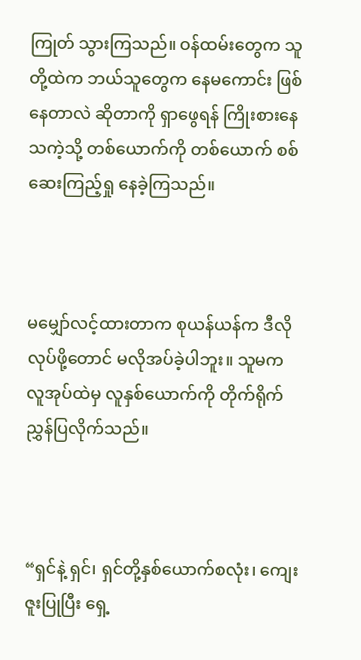ကြုတ် သွားကြသည်။ ဝန်ထမ်းတွေက သူတို့ထဲက ဘယ်သူတွေက နေမကောင်း ဖြစ်နေတာလဲ ဆိုတာကို ရှာဖွေရန် ကြိုးစားနေသကဲ့သို့ တစ်ယောက်ကို တစ်ယောက် စစ်ဆေးကြည့်ရှု နေခဲ့ကြသည်။



မမျှော်လင့်ထားတာက စုယန်ယန်က ဒီလိုလုပ်ဖို့တောင် မလိုအပ်ခဲ့ပါဘူး။ သူမက လူအုပ်ထဲမှ လူနှစ်ယောက်ကို တိုက်ရိုက် ညွှန်ပြလိုက်သည်။



“ရှင်နဲ့ ရှင်၊ ရှင်တို့နှစ်ယောက်စလုံး၊ ကျေးဇူးပြုပြီး ရှေ့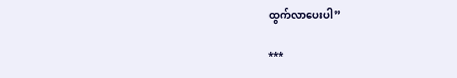ထွက်လာပေးပါ”

***